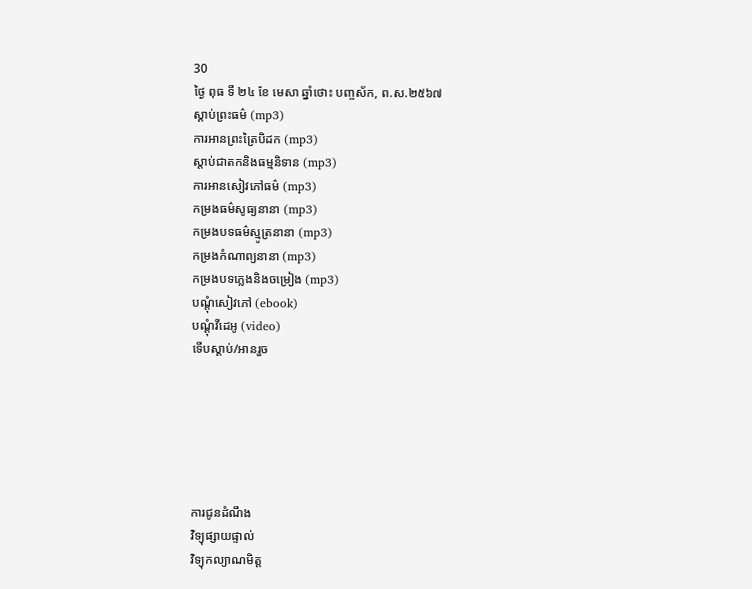30
ថ្ងៃ ពុធ ទី ២៤ ខែ មេសា ឆ្នាំថោះ បញ្ចស័ក, ព.ស.២៥៦៧
ស្តាប់ព្រះធម៌ (mp3)
ការអានព្រះត្រៃបិដក (mp3)
ស្តាប់ជាតកនិងធម្មនិទាន (mp3)
ការអានសៀវភៅធម៌ (mp3)
កម្រងធម៌សូធ្យនានា (mp3)
កម្រងបទធម៌ស្មូត្រនានា (mp3)
កម្រងកំណាព្យនានា (mp3)
កម្រងបទភ្លេងនិងចម្រៀង (mp3)
បណ្តុំសៀវភៅ (ebook)
បណ្តុំវីដេអូ (video)
ទើបស្តាប់/អានរួច






ការជូនដំណឹង
វិទ្យុផ្សាយផ្ទាល់
វិទ្យុកល្យាណមិត្ត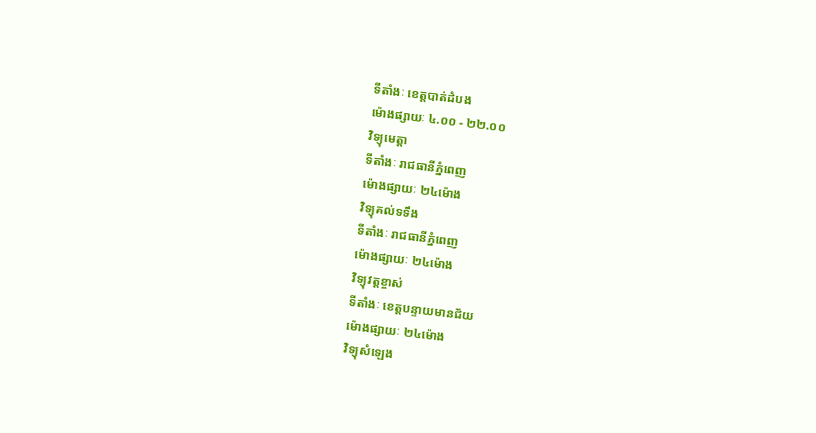ទីតាំងៈ ខេត្តបាត់ដំបង
ម៉ោងផ្សាយៈ ៤.០០ - ២២.០០
វិទ្យុមេត្តា
ទីតាំងៈ រាជធានីភ្នំពេញ
ម៉ោងផ្សាយៈ ២៤ម៉ោង
វិទ្យុគល់ទទឹង
ទីតាំងៈ រាជធានីភ្នំពេញ
ម៉ោងផ្សាយៈ ២៤ម៉ោង
វិទ្យុវត្តខ្ចាស់
ទីតាំងៈ ខេត្តបន្ទាយមានជ័យ
ម៉ោងផ្សាយៈ ២៤ម៉ោង
វិទ្យុសំឡេង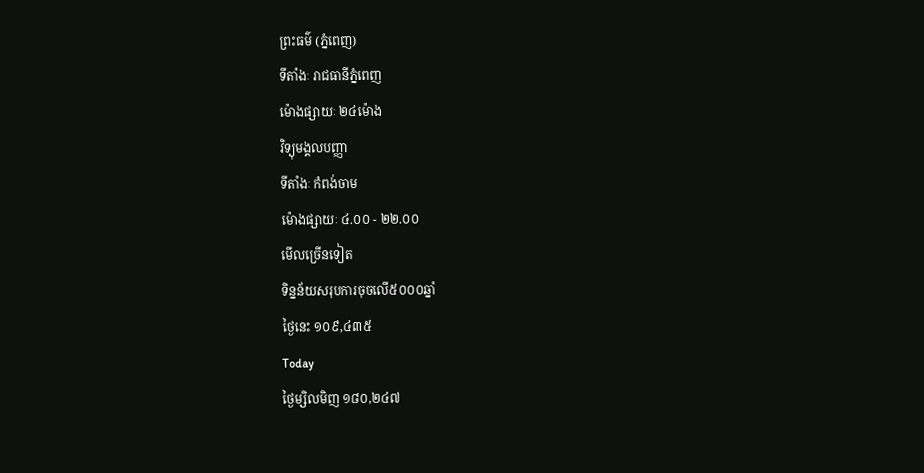ព្រះធម៌ (ភ្នំពេញ)
ទីតាំងៈ រាជធានីភ្នំពេញ
ម៉ោងផ្សាយៈ ២៤ម៉ោង
វិទ្យុមង្គលបញ្ញា
ទីតាំងៈ កំពង់ចាម
ម៉ោងផ្សាយៈ ៤.០០ - ២២.០០
មើលច្រើនទៀត
ទិន្នន័យសរុបការចុចលើ៥០០០ឆ្នាំ
ថ្ងៃនេះ ១០៩,៤៣៥
Today
ថ្ងៃម្សិលមិញ ១៨០,២៤៧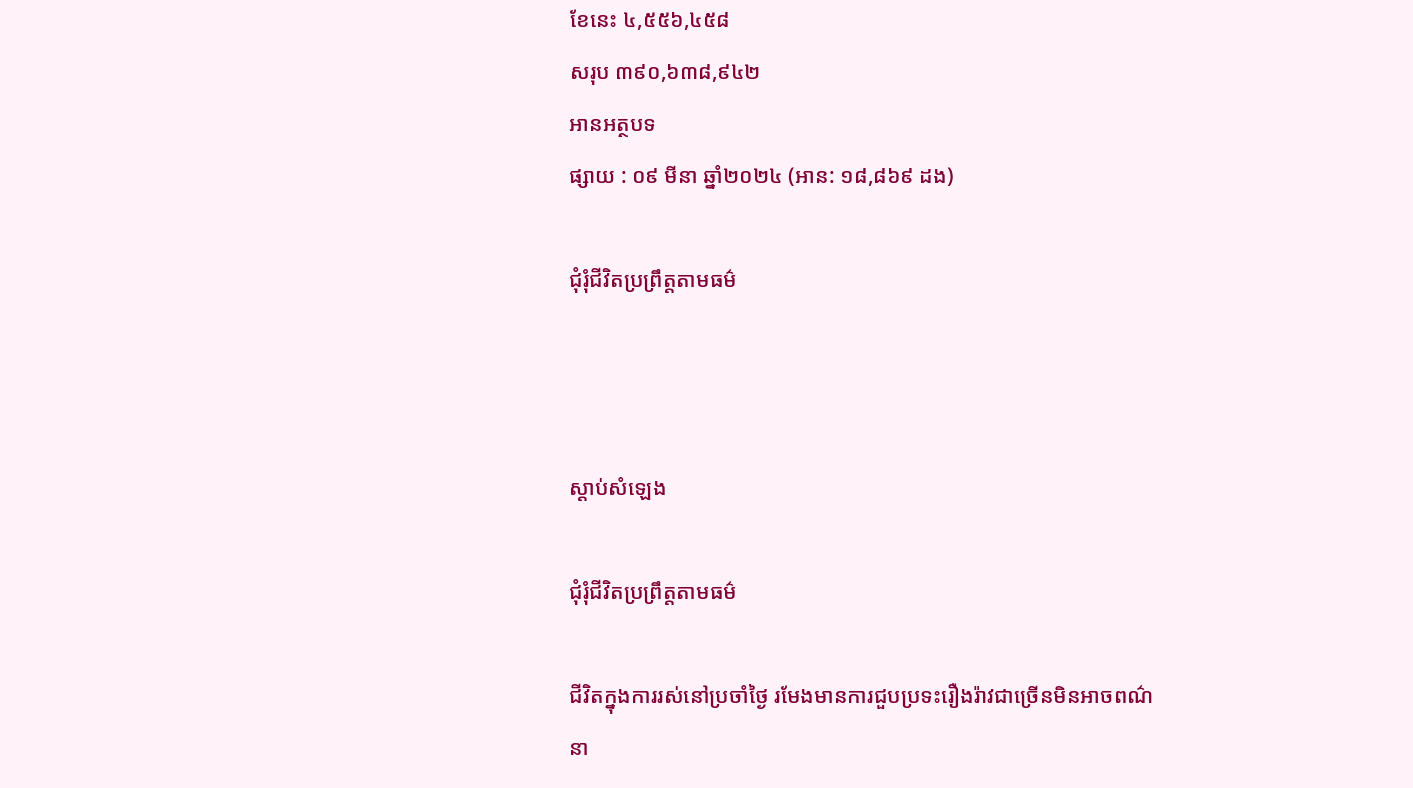ខែនេះ ៤,៥៥៦,៤៥៨
សរុប ៣៩០,៦៣៨,៩៤២
អានអត្ថបទ
ផ្សាយ : ០៩ មីនា ឆ្នាំ២០២៤ (អាន: ១៨,៨៦៩ ដង)

ជុំរុំជីវិតប្រព្រឹត្តតាមធម៌



ស្តាប់សំឡេង

ជុំរុំជីវិតប្រព្រឹត្តតាមធម៌

ជីវិតក្នុងការរស់នៅប្រចាំថ្ងៃ រមែងមានការជួបប្រទះរឿងរ៉ាវជាច្រើនមិនអាចពណ៌នា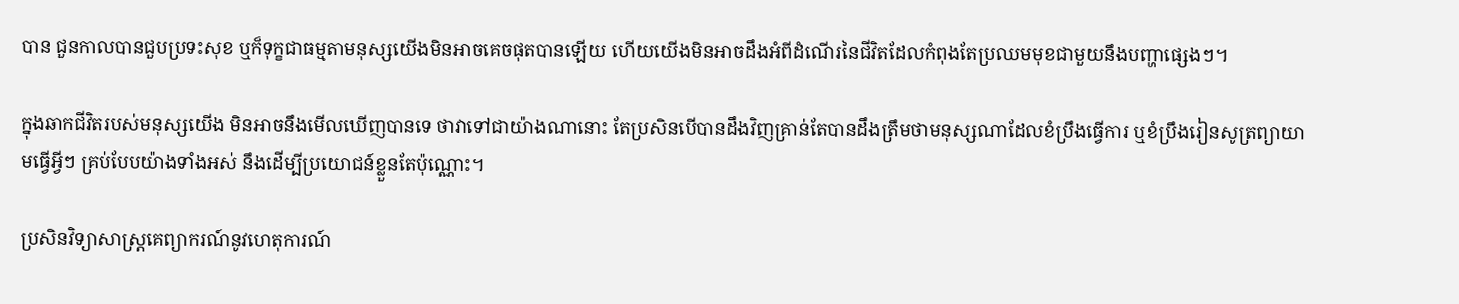បាន ជួនកាលបានជួបប្រទះសុខ ឬក៏ទុក្ខជាធម្មតាមនុស្សយើងមិនអាចគេចផុតបានឡើយ ហើយយើងមិនអាចដឹងអំពីដំណើរនៃជីវិតដែលកំពុងតែប្រឈមមុខជាមួយនឹងបញ្ហាផ្សេងៗ។

ក្នុងឆាកជីវិតរបស់មនុស្សយើង មិនអាចនឹងមើលឃើញបានទេ ថាវាទៅជាយ៉ាងណានោះ តែប្រសិនបើបានដឹងវិញគ្រាន់តែបានដឹងត្រឹមថាមនុស្សណាដែលខំប្រឹងធ្វើការ ឬខំប្រឹងរៀនសូត្រព្យាយាមធ្វើអ្វីៗ គ្រប់បែបយ៉ាងទាំងអស់ នឹងដើម្បីប្រយោជន៍ខ្លួនតែប៉ុណ្ណោះ។

ប្រសិនវិទ្យាសាស្ត្រគេព្យាករណ៍នូវហេតុការណ៍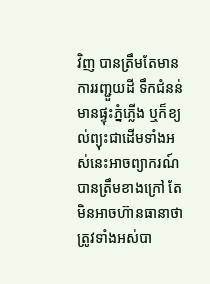វិញ បានត្រឹមតែមានការរញ្ជួយដី ទឹកជំនន់ មានផ្ទុះភ្នំភ្លើង ឬក៏ខ្យល់ព្យុះជាដើមទាំងអស់នេះអាចព្យាករណ៍បានត្រឹមខាងក្រៅ តែមិនអាចហ៊ានធានាថាត្រូវទាំងអស់បា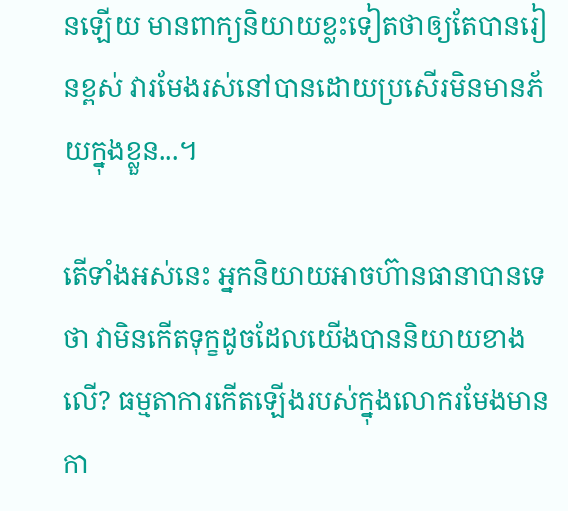នឡើយ មានពាក្យនិយាយខ្លះទៀតថាឲ្យតែបានរៀនខ្ពស់ វារមែងរស់នៅបានដោយប្រសើរមិនមានភ័យក្នុងខ្លួន...។

តើទាំងអស់នេះ អ្នកនិយាយអាចហ៊ានធានាបានទេថា វាមិនកើតទុក្ខដូចដែលយើងបាននិយាយខាងលើ? ធម្មតាការកើតឡើងរបស់ក្នុងលោករមែងមានកា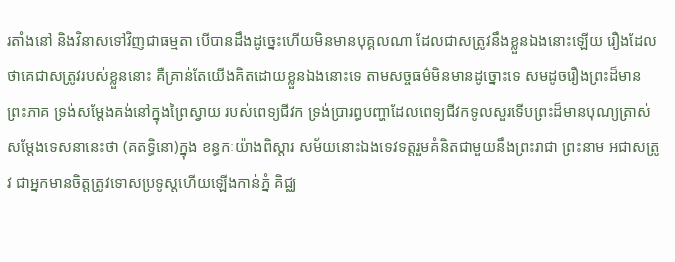រតាំងនៅ និងវិនាសទៅវិញជាធម្មតា បើបានដឹងដូច្នេះហើយមិនមានបុគ្គលណា ដែលជាសត្រូវនឹងខ្លួនឯងនោះឡើយ រឿងដែលថាគេជាសត្រូវរបស់ខ្លួននោះ គឺគ្រាន់តែយើងគិតដោយខ្លួនឯងនោះទេ តាមសច្ចធម៌មិនមានដូច្នោះទេ សមដូចរឿងព្រះដ៏មានព្រះភាគ ទ្រង់សម្ដែងគង់នៅក្នុងព្រៃស្វាយ របស់ពេទ្យជីវក ទ្រង់ប្រារព្ធបញ្ហាដែលពេទ្យជីវកទូលសួរទើបព្រះដ៏មានបុណ្យត្រាស់សម្ដែងទេសនានេះថា (គតទ្ធិនោ)ក្នុង ខន្ធកៈយ៉ាងពិស្ដារ សម័យនោះឯងទេវទត្តរួមគំនិតជាមួយនឹងព្រះរាជា ព្រះនាម អជាសត្រូវ ជាអ្នកមានចិត្តត្រូវទោសប្រទូស្ដហើយឡើងកាន់ភ្នំ គិជ្ឈ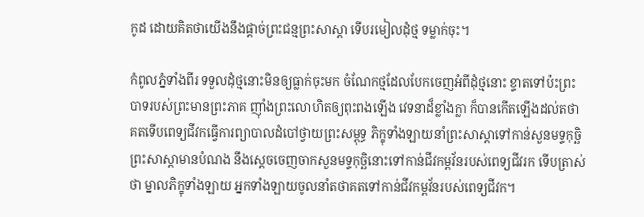កូដ ដោយគិតថាយើងនឹងផ្ដាច់ព្រះជន្មព្រះសាស្ដា ទើបរមៀលដុំថ្ម ទម្លាក់ចុះ។

កំពូលភ្នំទាំងពីរ ទទួលដុំថ្មនោះមិនឲ្យធ្លាក់ចុះមក ចំណែកថ្មដែលបែកចេញអំពីដុំថ្មនោះ ខ្ទាតទៅប៉ះព្រះបាទរបស់ព្រះមានព្រះភាគ ញ៉ាំងព្រះលោហិតឲ្យពុះពងឡើង វេទនាដ៏ខ្លាំងក្លា ក៏បានកើតឡើងដល់តថាគតទើបពេទ្យជីវកធ្វើការព្យាបាលដំបៅថ្វាយព្រះសម្ពុទ្ធ ភិក្ខុទាំងឡាយនាំព្រះសាស្ដាទៅកាន់សួនមទ្ទកុច្ឆិ ព្រះសាស្ដាមានបំណង នឹងស្ដេចចេញចាកសួនមទ្ទកុច្ឆិនោះទៅកាន់ជីវកម្ពវ័នរបស់ពេទ្យជីវរក ទើបត្រាស់ថា ម្នាលភិក្ខុទាំងឡាយ អ្នកទាំងឡាយចូលនាំតថាគតទៅកាន់ជីវកម្ពវ័នរបស់ពេទ្យជីវក។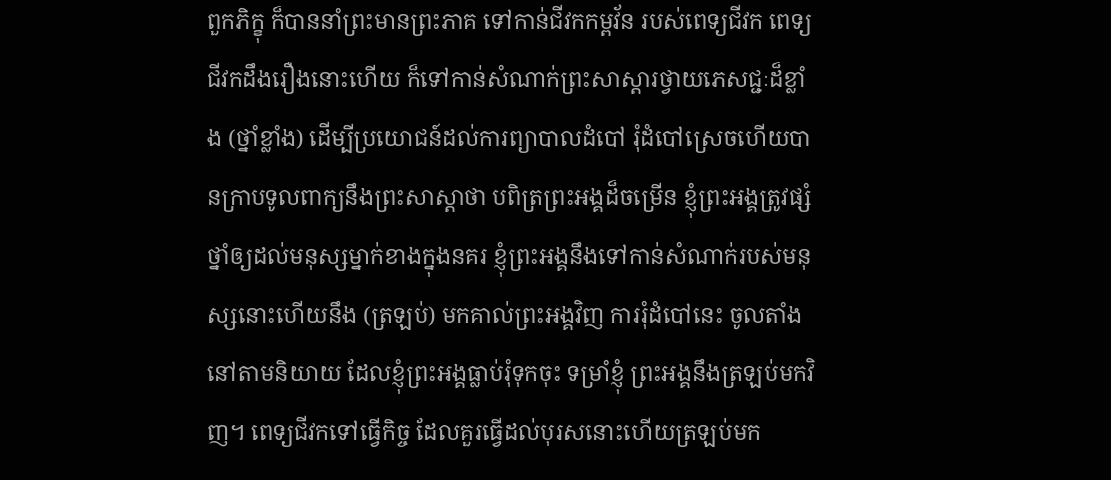ពួកភិក្ខុ ក៏បាននាំព្រះមានព្រះភាគ ទៅកាន់ជីវកកម្ពវ័ន របស់ពេទ្យជីវក ពេទ្យជីវកដឹងរឿងនោះហើយ ក៏ទៅកាន់សំណាក់ព្រះសាស្ដារថ្វាយភេសជ្ជៈដ៏ខ្លាំង (ថ្នាំខ្លាំង) ដើម្បីប្រយោជន៍ដល់ការព្យាបាលដំបៅ រុំដំបៅស្រេចហើយបានក្រាបទូលពាក្យនឹងព្រះសាស្ដាថា បពិត្រព្រះអង្គដ៏ចម្រើន ខ្ញុំព្រះអង្គត្រូវផ្សំថ្នាំឲ្យដល់មនុស្សម្នាក់ខាងក្នុងនគរ ខ្ញុំព្រះអង្គនឹងទៅកាន់សំណាក់របស់មនុស្សនោះហើយនឹង (ត្រឡប់) មកគាល់ព្រះអង្គវិញ ការរុំដំបៅនេះ ចូលតាំងនៅតាមនិយាយ ដែលខ្ញុំព្រះអង្គធ្លាប់រុំទុកចុះ ទម្រាំខ្ញុំ ព្រះអង្គនឹងត្រឡប់មកវិញ។ ពេទ្យជីវកទៅធ្វើកិច្ច ដែលគួរធ្វើដល់បុរសនោះហើយត្រឡប់មក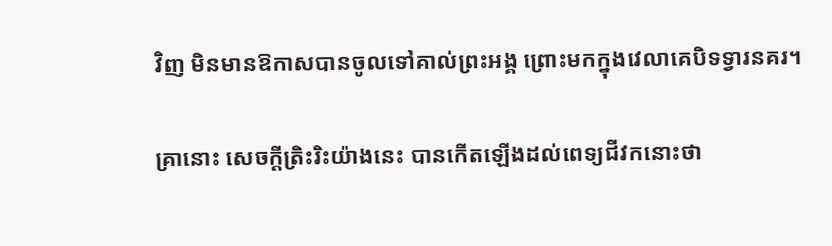វិញ មិនមានឱកាសបានចូលទៅគាល់ព្រះអង្គ ព្រោះមកក្នុងវេលាគេបិទទ្វារនគរ។

គ្រានោះ សេចក្ដីត្រិះរិះយ៉ាងនេះ បានកើតឡើងដល់ពេទ្យជីវកនោះថា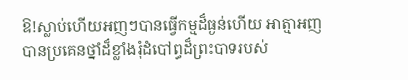ឱ!ស្លាប់ហើយអញៗបានធ្វើកម្មដ៏ធ្ងន់ហើយ អាត្មាអញបានប្រគេនថ្នាំដ៏ខ្លាំងរុំដំបៅព្ធដ៏ព្រះបាទរបស់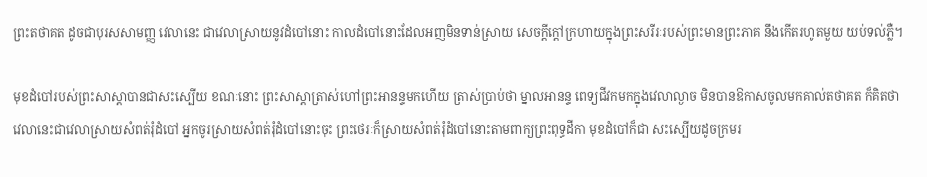ព្រះតថាគត ដូចជាបុរសសាមញ្ញ វេលានេះ ជាវេលាស្រាយនូវដំបៅនោះ កាលដំបៅនោះដែលអញមិនទាន់ស្រាយ សេចក្ដីក្ដៅក្រហាយក្នុងព្រះសរីរៈរបស់ព្រះមានព្រះភាគ នឹងកើតរហូតមួយ យប់ទល់ភ្លឺ។

មុខដំបៅរបស់ព្រះសាស្ដាបានជាសះស្បើយ ខណៈនោះ ព្រះសាស្ដាត្រាស់ហៅព្រះអានន្ទមកហើយ ត្រាស់ប្រាប់ថា ម្នាលអានន្ទ ពេទ្យជីវកមកក្នុងវេលាល្ងាច មិនបានឱកាសចូលមកគាល់តថាគត ក៏គិតថា វេលានេះជាវេលាស្រាយសំពត់រុំដំបៅ អ្នកចូរស្រាយសំពត់រុំដំបៅនោះចុះ ព្រះថេរៈក៏ស្រាយសំពត់រុំដំបៅនោះតាមពាក្យព្រះពុទ្ធដីកា មុខដំបៅក៏ជា សះស្បើយដូចក្រមរ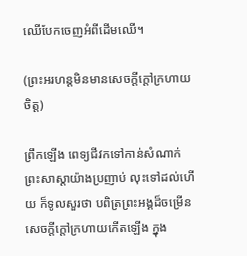ឈើបែកចេញអំពីដើមឈើ។

(ព្រះអរហន្តមិនមានសេចក្ដីក្ដៅក្រហាយចិត្ត)

ព្រឹកឡើង ពេទ្យជីវកទៅកាន់សំណាក់ព្រះសាស្ដាយ៉ាងប្រញាប់ លុះទៅដល់ហើយ ក៏ទូលសួរថា បពិត្រព្រះអង្គដ៏ចម្រើន សេចក្ដីក្ដៅក្រហាយកើតឡើង ក្នុង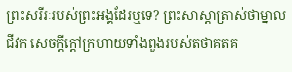ព្រះសរីរៈរបស់ព្រះអង្គដែរឬទេ? ព្រះសាស្ដាត្រាស់ថាម្នាលជីវក សេចក្ដីក្ដៅក្រហាយទាំងពួងរបស់តថាគតគ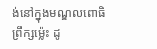ង់នៅក្នុងមណ្ឌលពោធិព្រឹក្សម៉្លេះ ដូ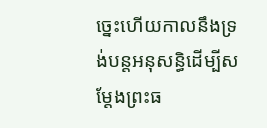ច្នេះហើយកាលនឹងទ្រង់បន្តអនុសន្ធិដើម្បីសម្ដែងព្រះធ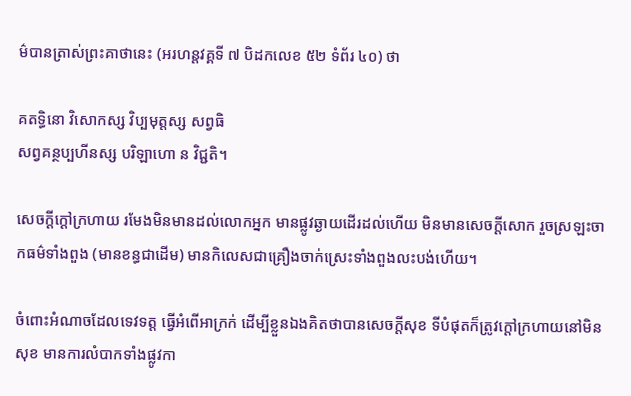ម៌បានត្រាស់ព្រះគាថានេះ (អរហន្តវគ្គទី ៧ បិដកលេខ ៥២ ទំព័រ ៤០) ថា

គតទ្ធិនោ វិសោកស្ស វិប្បមុត្តស្ស សព្វធិ
សព្វគន្ថប្បហីនស្ស បរិឡាហោ ន វិជ្ជតិ។

សេចក្ដីក្ដៅក្រហាយ រមែងមិនមានដល់លោកអ្នក មានផ្លូវឆ្ងាយដើរដល់ហើយ មិនមានសេចក្ដីសោក រួចស្រឡះចាកធម៌ទាំងពួង (មានខន្ធជាដើម) មានកិលេសជាគ្រឿងចាក់ស្រេះទាំងពួងលះបង់ហើយ។

ចំពោះអំណាចដែលទេវទត្ត ធ្វើអំពើអាក្រក់ ដើម្បីខ្លួនឯងគិតថាបានសេចក្ដីសុខ ទីបំផុតក៏ត្រូវក្ដៅក្រហាយនៅមិនសុខ មានការលំបាកទាំងផ្លូវកា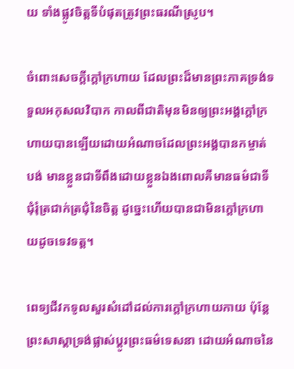យ ទាំងផ្លូវចិត្តទីបំផុតត្រូវព្រះធរណីស្រូប។

ចំពោះសេចក្ដីក្ដៅក្រហាយ ដែលព្រះដ៏មានព្រះភាគទ្រង់ទទួលអកុសលវិបាក កាលពីជាតិមុនមិនឲ្យព្រះអង្គក្ដៅក្រហាយបានឡើយដោយអំណាចដែលព្រះអង្គបានកម្ចាត់បង់ មានខ្លួនជាទីពឹងដោយខ្លួនឯងពោលគឺមានធម៌ជាទីជុំរុំត្រជាក់ត្រជុំនៃចិត្ត ដូច្នេះហើយបានជាមិនក្ដៅក្រហាយដូចទេវទត្ត។

ពេទ្យជីវកទូលសួរសំដៅដល់ការក្ដៅក្រហាយកាយ ប៉ុន្តែព្រះសាស្ដាទ្រង់ផ្លាស់ប្ដូរព្រះធម៌ទេសនា ដោយអំណាចនៃ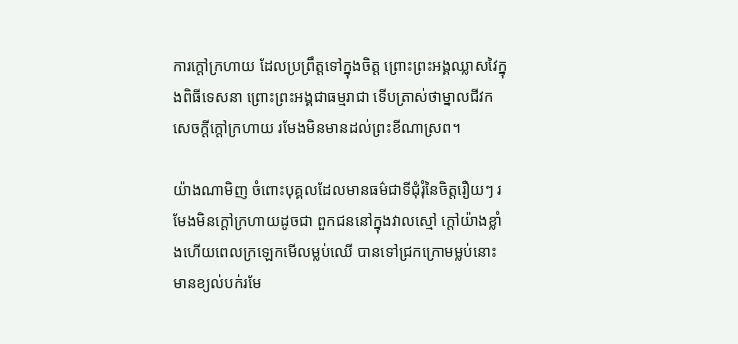ការក្ដៅក្រហាយ ដែលប្រព្រឹត្តទៅក្នុងចិត្ត ព្រោះព្រះអង្គឈ្លាសវៃក្នុងពិធីទេសនា ព្រោះព្រះអង្គជាធម្មរាជា ទើបត្រាស់ថាម្នាលជីវក សេចក្ដីក្ដៅក្រហាយ រមែងមិនមានដល់ព្រះខីណាស្រព។

យ៉ាងណាមិញ ចំពោះបុគ្គលដែលមានធម៌ជាទីជុំរុំនៃចិត្តរឿយៗ រមែងមិនក្ដៅក្រហាយដូចជា ពួកជននៅក្នុងវាលស្មៅ ក្ដៅយ៉ាងខ្លាំងហើយពេលក្រឡេកមើលម្លប់ឈើ បានទៅជ្រកក្រោមម្លប់នោះមានខ្យល់បក់រមែ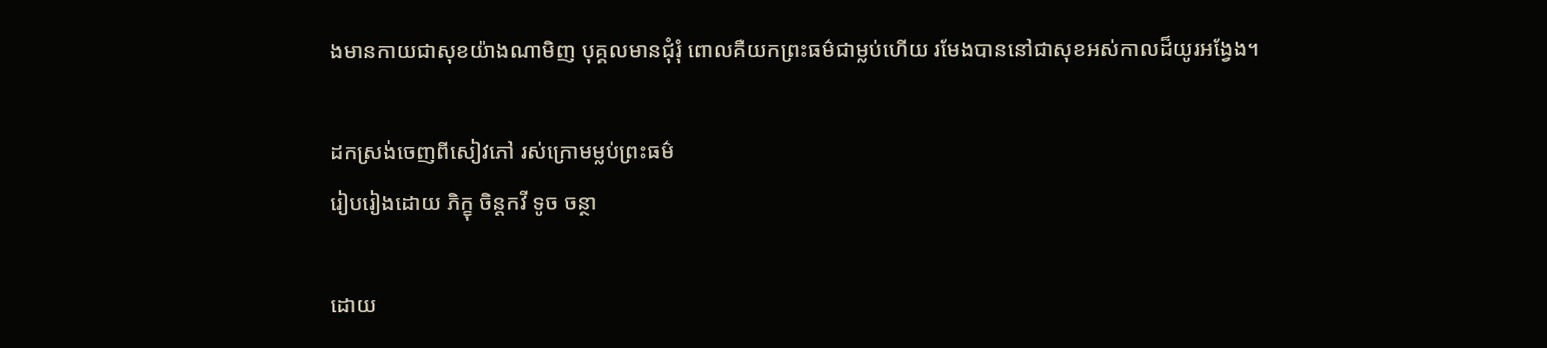ងមានកាយជាសុខយ៉ាងណាមិញ បុគ្គលមានជុំរុំ ពោលគឺយកព្រះធម៌ជាម្លប់ហើយ រមែងបាននៅជាសុខអស់កាលដ៏យូរអង្វែង។

ដកស្រង់ចេញពីសៀវភៅ រស់ក្រោមម្លប់ព្រះធម៌
រៀបរៀងដោយ ភិក្ខុ ចិន្តកវី ទូច ចន្ថា

ដោយ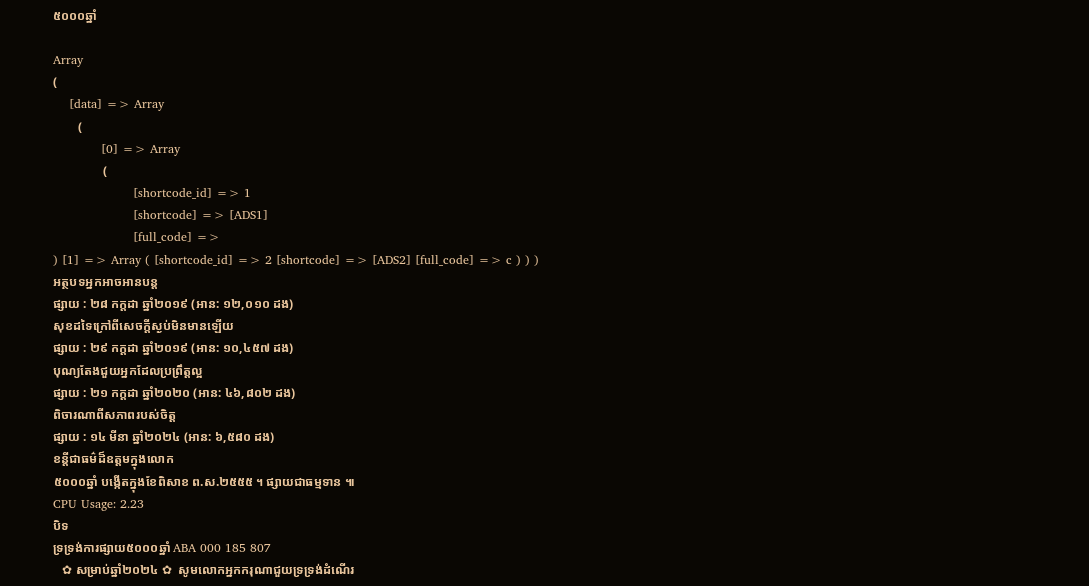៥០០០ឆ្នាំ

Array
(
    [data] => Array
        (
            [0] => Array
                (
                    [shortcode_id] => 1
                    [shortcode] => [ADS1]
                    [full_code] =>
) [1] => Array ( [shortcode_id] => 2 [shortcode] => [ADS2] [full_code] => c ) ) )
អត្ថបទអ្នកអាចអានបន្ត
ផ្សាយ : ២៨ កក្តដា ឆ្នាំ២០១៩ (អាន: ១២,០១០ ដង)
សុខដទៃក្រៅពីសេចក្តីស្ងប់មិនមានឡើយ
ផ្សាយ : ២៩ កក្តដា ឆ្នាំ២០១៩ (អាន: ១០,៤៥៧ ដង)
បុណ្យតែងជួយអ្នកដែលប្រព្រឹត្តល្អ
ផ្សាយ : ២១ កក្តដា ឆ្នាំ២០២០ (អាន: ៤៦,៨០២ ដង)
ពិចារណាពីសភាពរបស់ចិត្ត
ផ្សាយ : ១៤ មីនា ឆ្នាំ២០២៤ (អាន: ៦,៥៨០ ដង)
ខន្តីជាធម៌ដ៏ឧត្តមក្នុងលេាក
៥០០០ឆ្នាំ បង្កើតក្នុងខែពិសាខ ព.ស.២៥៥៥ ។ ផ្សាយជាធម្មទាន ៕
CPU Usage: 2.23
បិទ
ទ្រទ្រង់ការផ្សាយ៥០០០ឆ្នាំ ABA 000 185 807
   ✿ សម្រាប់ឆ្នាំ២០២៤ ✿  សូមលោកអ្នកករុណាជួយទ្រទ្រង់ដំណើរ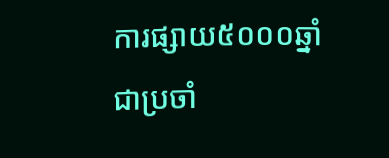ការផ្សាយ៥០០០ឆ្នាំជាប្រចាំ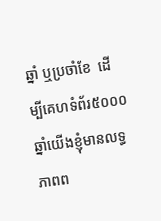ឆ្នាំ ឬប្រចាំខែ  ដើម្បីគេហទំព័រ៥០០០ឆ្នាំយើងខ្ញុំមានលទ្ធភាពព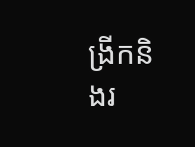ង្រីកនិងរ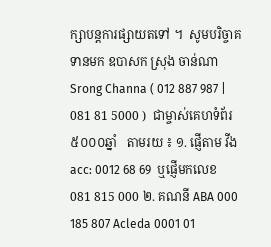ក្សាបន្តការផ្សាយតទៅ ។  សូមបរិច្ចាគទានមក ឧបាសក ស្រុង ចាន់ណា Srong Channa ( 012 887 987 | 081 81 5000 )  ជាម្ចាស់គេហទំព័រ៥០០០ឆ្នាំ   តាមរយ ៖ ១. ផ្ញើតាម វីង acc: 0012 68 69  ឬផ្ញើមកលេខ 081 815 000 ២. គណនី ABA 000 185 807 Acleda 0001 01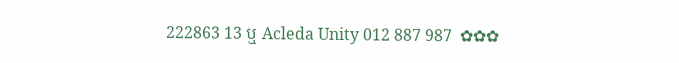222863 13 ឬ Acleda Unity 012 887 987  ✿✿✿